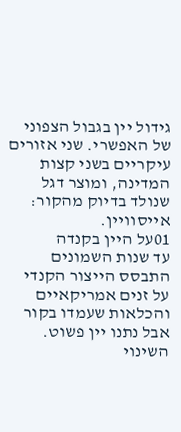גידול יין בגבול הצפוני של האפשרי. שני אזורים עיקריים בשני קצות המדינה, ומוצר דגל שנולד בדיוק מהקור: אייסוויין.
01על היין בקנדה
עד שנות השמונים התבסס הייצור הקנדי על זנים אמריקאיים והכלאות שעמדו בקור אבל נתנו יין פשוט. השינוי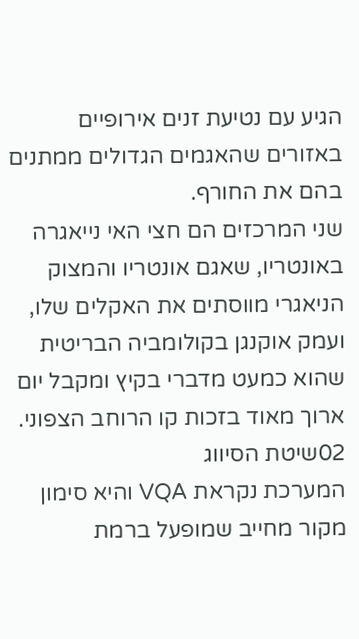הגיע עם נטיעת זנים אירופיים באזורים שהאגמים הגדולים ממתנים בהם את החורף.
שני המרכזים הם חצי האי נייאגרה באונטריו, שאגם אונטריו והמצוק הניאגרי מווסתים את האקלים שלו, ועמק אוקנגן בקולומביה הבריטית שהוא כמעט מדברי בקיץ ומקבל יום ארוך מאוד בזכות קו הרוחב הצפוני.
02שיטת הסיווג
המערכת נקראת VQA והיא סימון מקור מחייב שמופעל ברמת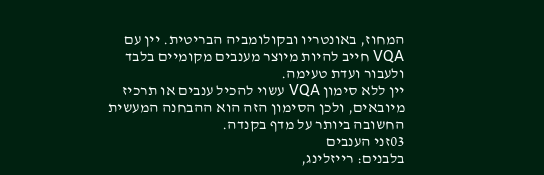המחוז, באונטריו ובקולומביה הבריטית. יין עם VQA חייב להיות מיוצר מענבים מקומיים בלבד ולעבור ועדת טעימה.
יין ללא סימון VQA עשוי להכיל ענבים או תרכיז מיובאים, ולכן הסימון הזה הוא ההבחנה המעשית החשובה ביותר על מדף בקנדה.
03זני הענבים
בלבנים: רייזלינג,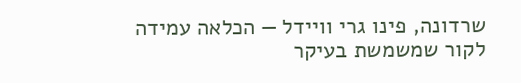שרדונה, פינו גרי וויידל — הכלאה עמידה לקור שמשמשת בעיקר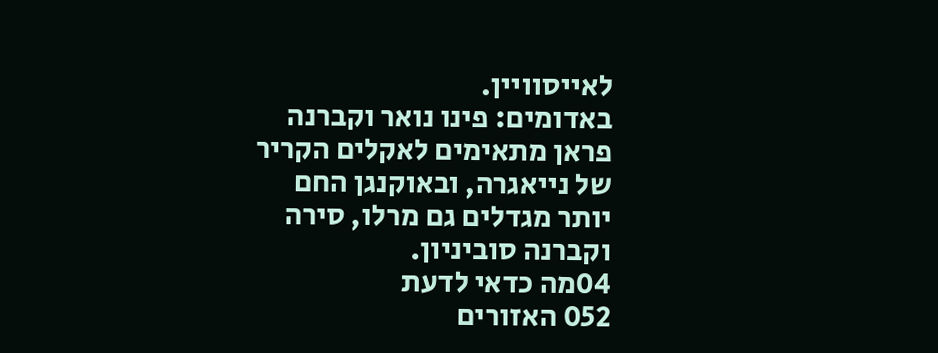לאייסוויין.
באדומים: פינו נואר וקברנה פראן מתאימים לאקלים הקריר של נייאגרה, ובאוקנגן החם יותר מגדלים גם מרלו, סירה וקברנה סוביניון.
04מה כדאי לדעת
052 האזורים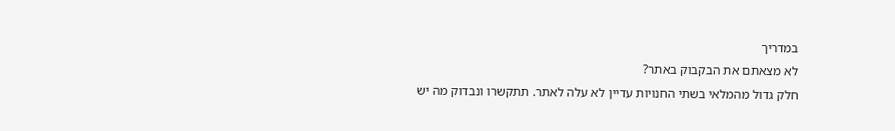במדריך
לא מצאתם את הבקבוק באתר?
חלק גדול מהמלאי בשתי החנויות עדיין לא עלה לאתר. תתקשרו ונבדוק מה יש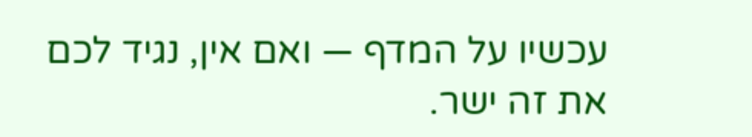עכשיו על המדף — ואם אין, נגיד לכם את זה ישר.